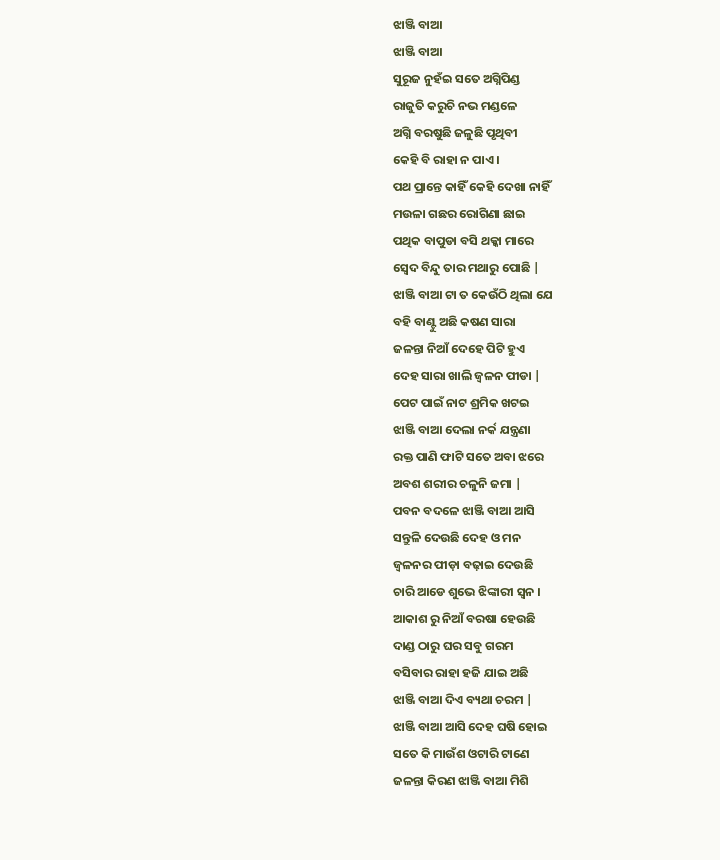ଝାଞ୍ଜି ବାଆ
ଝାଞ୍ଜି ବାଆ
ସୁରୂଜ ନୁହଁଇ ସତେ ଅଗ୍ନିପିଣ୍ଡ
ରାଜୁତି କରୁଚି ନଭ ମଣ୍ଡଳେ
ଅଗ୍ନି ବରଷୁଛି ଜଳୁଛି ପୃଥିବୀ
କେହି ବି ରାହା ନ ପାଏ ।
ପଥ ପ୍ରାନ୍ତେ କାହିଁ କେହି ଦେଖା ନାହିଁ
ମଉଳା ଗଛର ରୋଗିଣା ଛାଇ
ପଥିକ ବାପୁଡା ବସି ଥକ୍କା ମାରେ
ସ୍ଵେଦ ବିନ୍ଦୁ ତାର ମଥାରୁ ପୋଛି |
ଝାଞ୍ଜି ବାଆ ଟା ତ କେଉଁଠି ଥିଲା ଯେ
ବହି ବାଣ୍ଟୁ ଅଛି କଷଣ ସାରା
ଜଳନ୍ତା ନିଆଁ ଦେହେ ପିଟି ହୁଏ
ଦେହ ସାରା ଖାଲି ଜ୍ବଳନ ପୀଡା |
ପେଟ ପାଇଁ ନାଟ ଶ୍ରମିକ ଖଟଇ
ଝାଞ୍ଜି ବାଆ ଦେଲା ନର୍କ ଯନ୍ତ୍ରଣା
ରକ୍ତ ପାଣି ଫାଟି ସତେ ଅବା ଝରେ
ଅବଶ ଶରୀର ଚଳୁନି ଜମା |
ପବନ ବଦଳେ ଝାଞ୍ଜି ବାଆ ଆସି
ସନ୍ତୁଳି ଦେଉଛି ଦେହ ଓ ମନ
ଜ୍ୱଳନର ପୀଡ଼ା ବଢ଼ାଇ ଦେଉଛି
ଚାରି ଆଡେ ଶୁଭେ ଝିଙ୍କାରୀ ସ୍ୱନ ।
ଆକାଶ ରୁ ନିଆଁ ବରଷା ହେଉଛି
ଦାଣ୍ଡ ଠାରୁ ଘର ସବୁ ଗରମ
ବସିବାର ରାହା ହଜି ଯାଇ ଅଛି
ଝାଞ୍ଜି ବାଆ ଦିଏ ବ୍ୟଥା ଚରମ |
ଝାଞ୍ଜି ବାଆ ଆସି ଦେହ ଘଷି ହୋଇ
ସତେ କି ମାଉଁଶ ଓଟାରି ଟାଣେ
ଜଳନ୍ତା କିରଣ ଝାଞ୍ଜି ବାଆ ମିଶି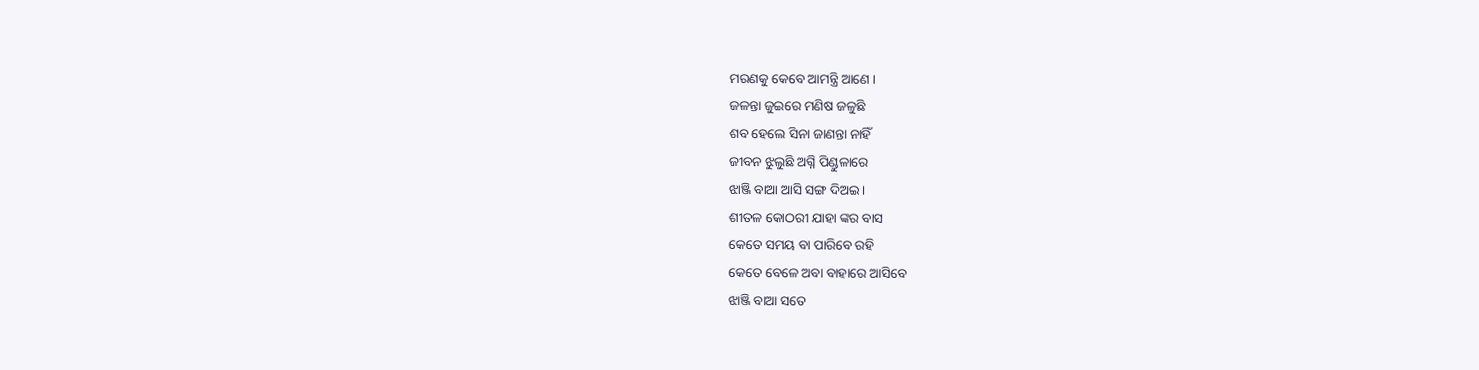ମରଣକୁ କେବେ ଆମନ୍ତ୍ରି ଆଣେ ।
ଜଳନ୍ତା ଜୁଇରେ ମଣିଷ ଜଳୁଛି
ଶବ ହେଲେ ସିନା ଜାଣନ୍ତା ନାହିଁ
ଜୀବନ ଝୁଲୁଛି ଅଗ୍ନି ପିଣ୍ଡୁଳାରେ
ଝାଞ୍ଜି ବାଆ ଆସି ସଙ୍ଗ ଦିଅଇ ।
ଶୀତଳ କୋଠରୀ ଯାହା ଙ୍କର ବାସ
କେତେ ସମୟ ବା ପାରିବେ ରହି
କେତେ ବେଳେ ଅବା ବାହାରେ ଆସିବେ
ଝାଞ୍ଜି ବାଆ ସତେ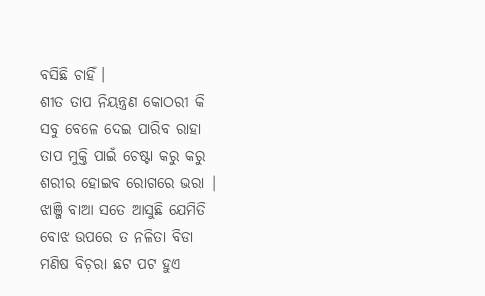ବସିଛି ଚାହିଁ ।
ଶୀତ ତାପ ନିୟନ୍ତ୍ରଣ କୋଠରୀ କି
ସବୁ ବେଳେ ଦେଇ ପାରିବ ରାହା
ତାପ ମୁକ୍ତି ପାଇଁ ଚେଷ୍ଟା କରୁ କରୁ
ଶରୀର ହୋଇବ ରୋଗରେ ଭରା |
ଝାଞ୍ଜି ବାଆ ସତେ ଆସୁଛି ଯେମିତି
ବୋଝ ଉପରେ ତ ନଳିତା ବିଡା
ମଣିଷ ବିଚ଼ରା ଛଟ ପଟ ହୁଏ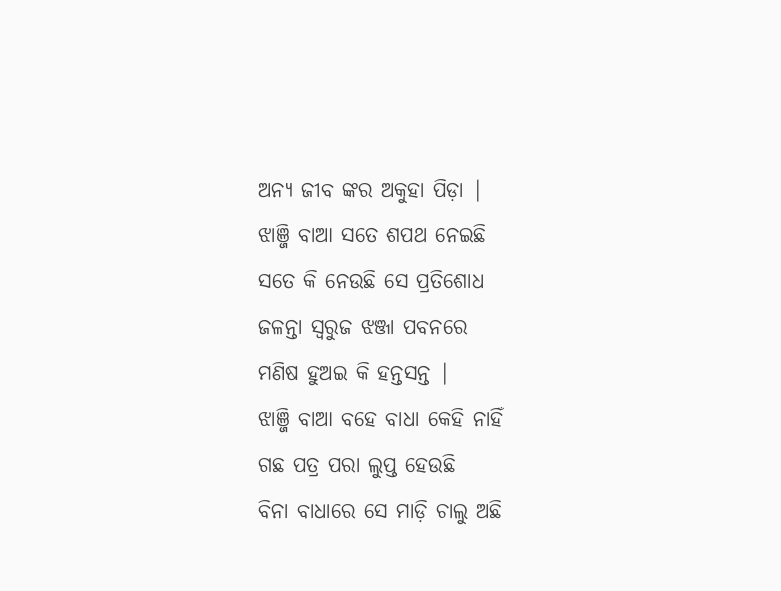ଅନ୍ୟ ଜୀବ ଙ୍କର ଅକୁହା ପିଡ଼ା |
ଝାଞ୍ଜି ବାଆ ସତେ ଶପଥ ନେଇଛି
ସତେ କି ନେଉଛି ସେ ପ୍ରତିଶୋଧ
ଜଳନ୍ତା ସ୍ୱରୁଜ ଝଞ୍ଜା ପବନରେ
ମଣିଷ ହୁଅଇ କି ହନ୍ତସନ୍ତ |
ଝାଞ୍ଜି ବାଆ ବହେ ବାଧା କେହି ନାହିଁ
ଗଛ ପତ୍ର ପରା ଲୁପ୍ତ ହେଉଛି
ବିନା ବାଧାରେ ସେ ମାଡ଼ି ଚାଲୁ ଅଛି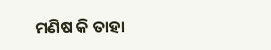ମଣିଷ କି ତାହା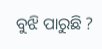ବୁଝି ପାରୁଛି ?